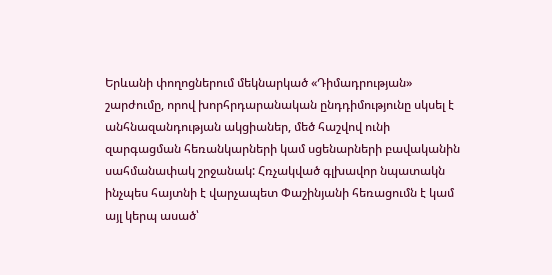Երևանի փողոցներում մեկնարկած «Դիմադրության» շարժումը, որով խորհրդարանական ընդդիմությունը սկսել է անհնազանդության ակցիաներ, մեծ հաշվով ունի զարգացման հեռանկարների կամ սցենարների բավականին սահմանափակ շրջանակ: Հռչակված գլխավոր նպատակն ինչպես հայտնի է վարչապետ Փաշինյանի հեռացումն է կամ այլ կերպ ասած՝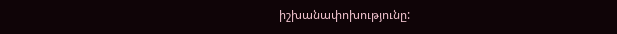իշխանափոխությունը: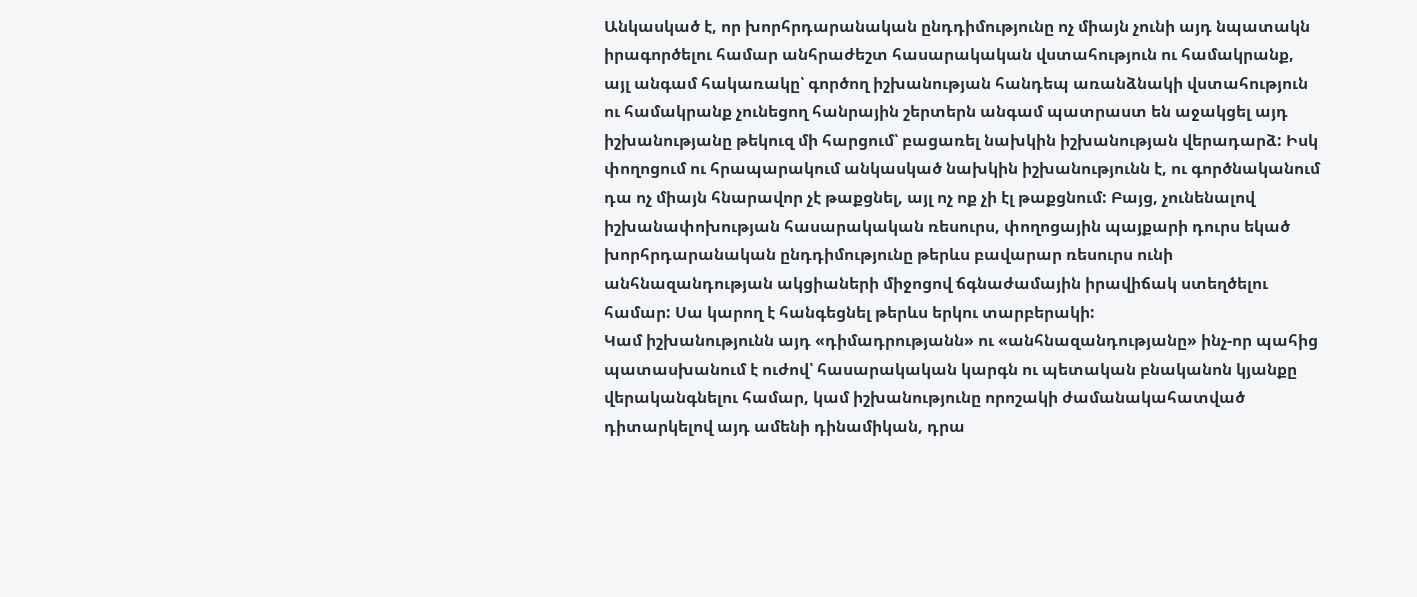Անկասկած է, որ խորհրդարանական ընդդիմությունը ոչ միայն չունի այդ նպատակն իրագործելու համար անհրաժեշտ հասարակական վստահություն ու համակրանք, այլ անգամ հակառակը՝ գործող իշխանության հանդեպ առանձնակի վստահություն ու համակրանք չունեցող հանրային շերտերն անգամ պատրաստ են աջակցել այդ իշխանությանը թեկուզ մի հարցում՝ բացառել նախկին իշխանության վերադարձ: Իսկ փողոցում ու հրապարակում անկասկած նախկին իշխանությունն է, ու գործնականում դա ոչ միայն հնարավոր չէ թաքցնել, այլ ոչ ոք չի էլ թաքցնում: Բայց, չունենալով իշխանափոխության հասարակական ռեսուրս, փողոցային պայքարի դուրս եկած խորհրդարանական ընդդիմությունը թերևս բավարար ռեսուրս ունի անհնազանդության ակցիաների միջոցով ճգնաժամային իրավիճակ ստեղծելու համար: Սա կարող է հանգեցնել թերևս երկու տարբերակի:
Կամ իշխանությունն այդ «դիմադրությանն» ու «անհնազանդությանը» ինչ-որ պահից պատասխանում է ուժով՝ հասարակական կարգն ու պետական բնականոն կյանքը վերականգնելու համար, կամ իշխանությունը որոշակի ժամանակահատված դիտարկելով այդ ամենի դինամիկան, դրա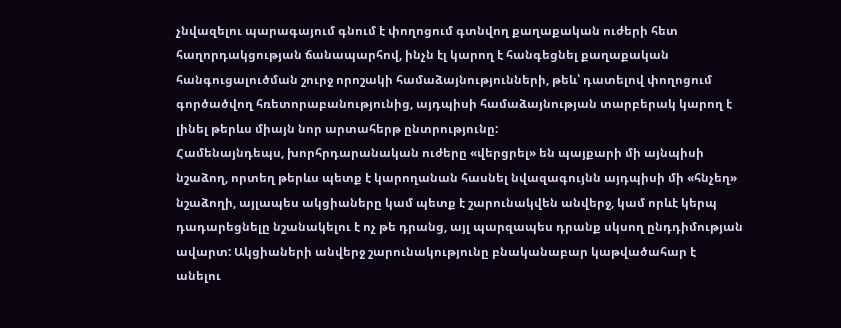չնվազելու պարագայում գնում է փողոցում գտնվող քաղաքական ուժերի հետ հաղորդակցության ճանապարհով, ինչն էլ կարող է հանգեցնել քաղաքական հանգուցալուծման շուրջ որոշակի համաձայնությունների, թեև՝ դատելով փողոցում գործածվող հռետորաբանությունից, այդպիսի համաձայնության տարբերակ կարող է լինել թերևս միայն նոր արտահերթ ընտրությունը:
Համենայնդեպս, խորհրդարանական ուժերը «վերցրել» են պայքարի մի այնպիսի նշաձող, որտեղ թերևս պետք է կարողանան հասնել նվազագույնն այդպիսի մի «հնչեղ» նշաձողի, այլապես ակցիաները կամ պետք է շարունակվեն անվերջ, կամ որևէ կերպ դադարեցնելը նշանակելու է ոչ թե դրանց, այլ պարզապես դրանք սկսող ընդդիմության ավարտ: Ակցիաների անվերջ շարունակությունը բնականաբար կաթվածահար է անելու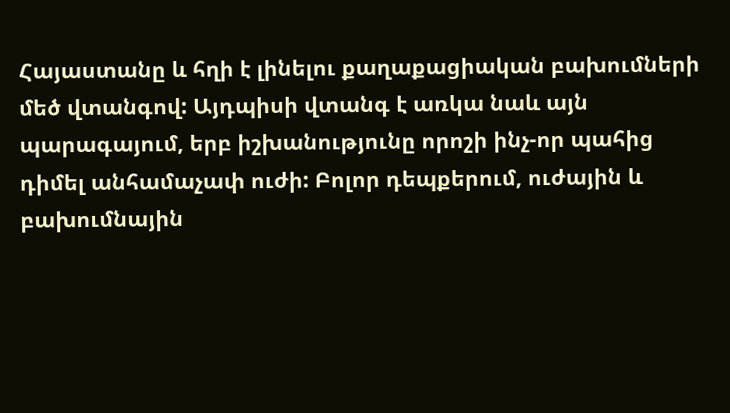Հայաստանը և հղի է լինելու քաղաքացիական բախումների մեծ վտանգով: Այդպիսի վտանգ է առկա նաև այն պարագայում, երբ իշխանությունը որոշի ինչ-որ պահից դիմել անհամաչափ ուժի: Բոլոր դեպքերում, ուժային և բախումնային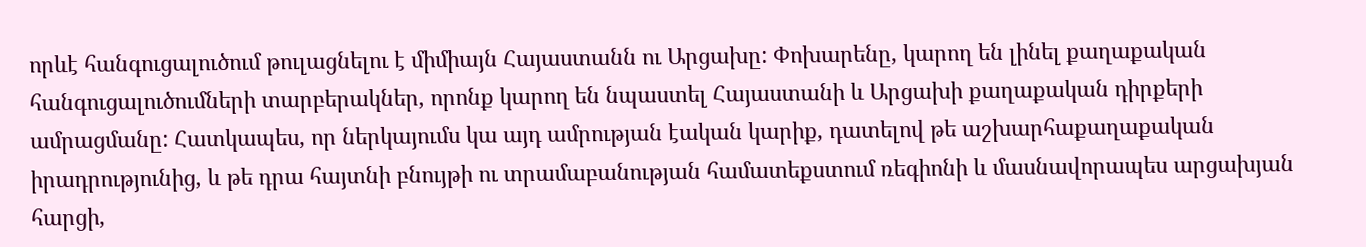որևէ հանգուցալուծում թուլացնելու է միմիայն Հայաստանն ու Արցախը: Փոխարենը, կարող են լինել քաղաքական հանգուցալուծումների տարբերակներ, որոնք կարող են նպաստել Հայաստանի և Արցախի քաղաքական դիրքերի ամրացմանը: Հատկապես, որ ներկայումս կա այդ ամրության էական կարիք, դատելով թե աշխարհաքաղաքական իրադրությունից, և թե դրա հայտնի բնույթի ու տրամաբանության համատեքստում ռեգիոնի և մասնավորապես արցախյան հարցի,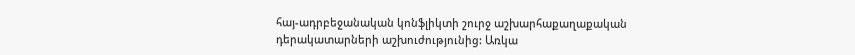հայ-ադրբեջանական կոնֆլիկտի շուրջ աշխարհաքաղաքական դերակատարների աշխուժությունից: Առկա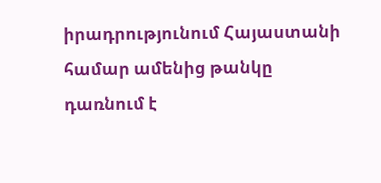իրադրությունում Հայաստանի համար ամենից թանկը դառնում է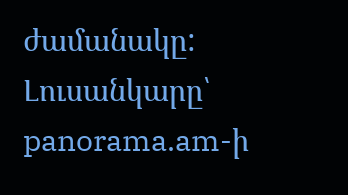ժամանակը:
Լուսանկարը՝ panorama.am-ի